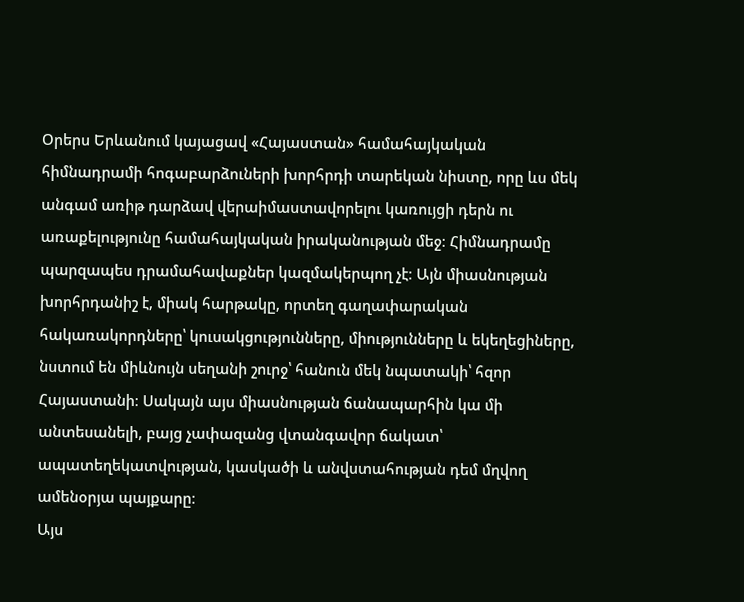Օրերս Երևանում կայացավ «Հայաստան» համահայկական հիմնադրամի հոգաբարձուների խորհրդի տարեկան նիստը, որը ևս մեկ անգամ առիթ դարձավ վերաիմաստավորելու կառույցի դերն ու առաքելությունը համահայկական իրականության մեջ։ Հիմնադրամը պարզապես դրամահավաքներ կազմակերպող չէ։ Այն միասնության խորհրդանիշ է, միակ հարթակը, որտեղ գաղափարական հակառակորդները՝ կուսակցությունները, միությունները և եկեղեցիները, նստում են միևնույն սեղանի շուրջ՝ հանուն մեկ նպատակի՝ հզոր Հայաստանի։ Սակայն այս միասնության ճանապարհին կա մի անտեսանելի, բայց չափազանց վտանգավոր ճակատ՝ ապատեղեկատվության, կասկածի և անվստահության դեմ մղվող ամենօրյա պայքարը։
Այս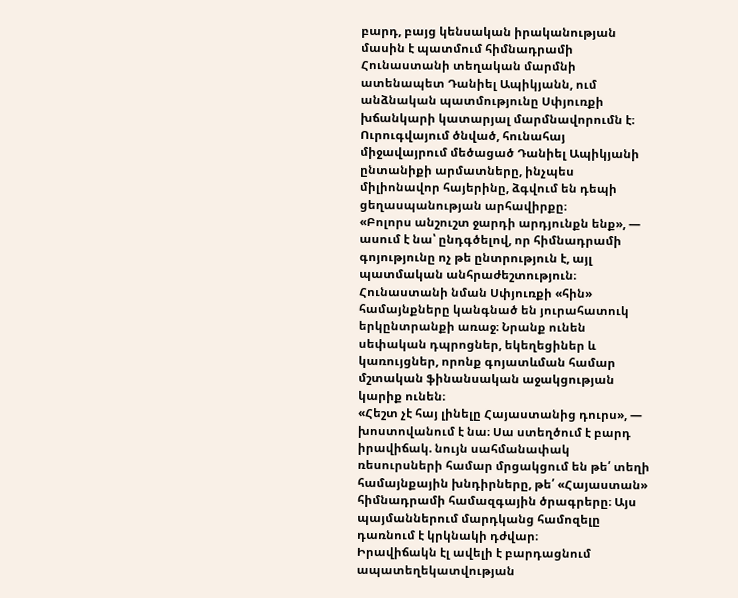բարդ, բայց կենսական իրականության մասին է պատմում հիմնադրամի Հունաստանի տեղական մարմնի ատենապետ Դանիել Ապիկյանն, ում անձնական պատմությունը Սփյուռքի խճանկարի կատարյալ մարմնավորումն է։ Ուրուգվայում ծնված, հունահայ միջավայրում մեծացած Դանիել Ապիկյանի ընտանիքի արմատները, ինչպես միլիոնավոր հայերինը, ձգվում են դեպի ցեղասպանության արհավիրքը։
«Բոլորս անշուշտ ջարդի արդյունքն ենք», — ասում է նա՝ ընդգծելով, որ հիմնադրամի գոյությունը ոչ թե ընտրություն է, այլ պատմական անհրաժեշտություն։
Հունաստանի նման Սփյուռքի «հին» համայնքները կանգնած են յուրահատուկ երկընտրանքի առաջ։ Նրանք ունեն սեփական դպրոցներ, եկեղեցիներ և կառույցներ, որոնք գոյատևման համար մշտական ֆինանսական աջակցության կարիք ունեն։
«Հեշտ չէ հայ լինելը Հայաստանից դուրս», — խոստովանում է նա։ Սա ստեղծում է բարդ իրավիճակ. նույն սահմանափակ ռեսուրսների համար մրցակցում են թե՛ տեղի համայնքային խնդիրները, թե՛ «Հայաստան» հիմնադրամի համազգային ծրագրերը։ Այս պայմաններում մարդկանց համոզելը դառնում է կրկնակի դժվար։
Իրավիճակն էլ ավելի է բարդացնում ապատեղեկատվության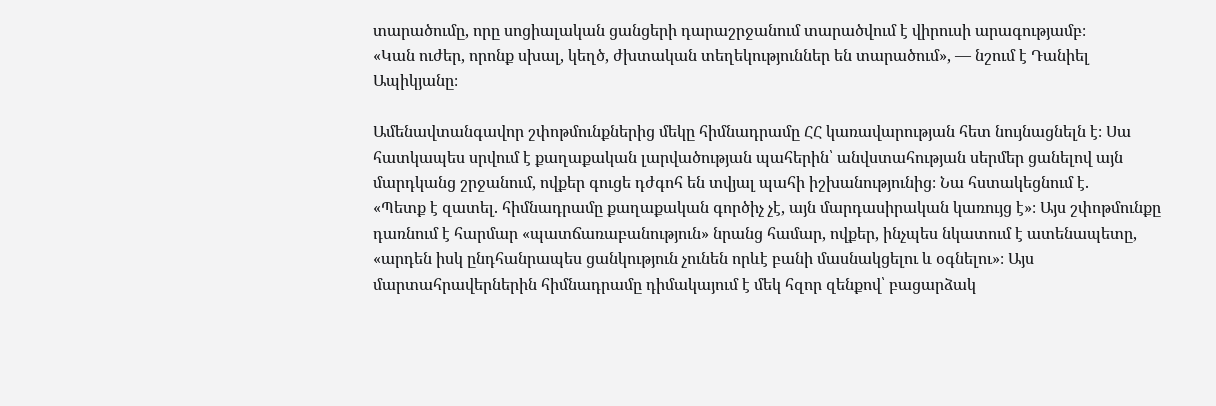տարածումը, որը սոցիալական ցանցերի դարաշրջանում տարածվում է վիրուսի արագությամբ։
«Կան ուժեր, որոնք սխալ, կեղծ, ժխտական տեղեկություններ են տարածում», — նշում է Դանիել Ապիկյանը։

Ամենավտանգավոր շփոթմունքներից մեկը հիմնադրամը ՀՀ կառավարության հետ նույնացնելն է։ Սա հատկապես սրվում է քաղաքական լարվածության պահերին՝ անվստահության սերմեր ցանելով այն մարդկանց շրջանում, ովքեր գուցե դժգոհ են տվյալ պահի իշխանությունից։ Նա հստակեցնում է.
«Պետք է զատել. հիմնադրամը քաղաքական գործիչ չէ, այն մարդասիրական կառույց է»։ Այս շփոթմունքը դառնում է հարմար «պատճառաբանություն» նրանց համար, ովքեր, ինչպես նկատում է ատենապետը, «արդեն իսկ ընդհանրապես ցանկություն չունեն որևէ բանի մասնակցելու և օգնելու»։ Այս մարտահրավերներին հիմնադրամը դիմակայում է մեկ հզոր զենքով՝ բացարձակ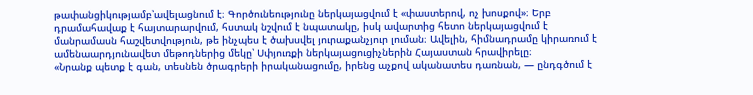թափանցիկությամբ՝ավելացնում է։ Գործունեությունը ներկայացվում է «փաստերով, ոչ խոսքով»։ Երբ դրամահավաք է հայտարարվում, հստակ նշվում է նպատակը, իսկ ավարտից հետո ներկայացվում է մանրամասն հաշվետվություն, թե ինչպես է ծախսվել յուրաքանչյուր լուման։ Ավելին, հիմնադրամը կիրառում է ամենաարդյունավետ մեթոդներից մեկը՝ Սփյուռքի ներկայացուցիչներին Հայաստան հրավիրելը։
«Նրանք պետք է գան, տեսնեն ծրագրերի իրականացումը, իրենց աչքով ականատես դառնան, — ընդգծում է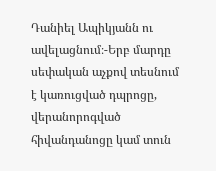Դանիել Ապիկյանն ու ավելացնում։-Երբ մարդը սեփական աչքով տեսնում է կառուցված դպրոցը, վերանորոգված հիվանդանոցը կամ տուն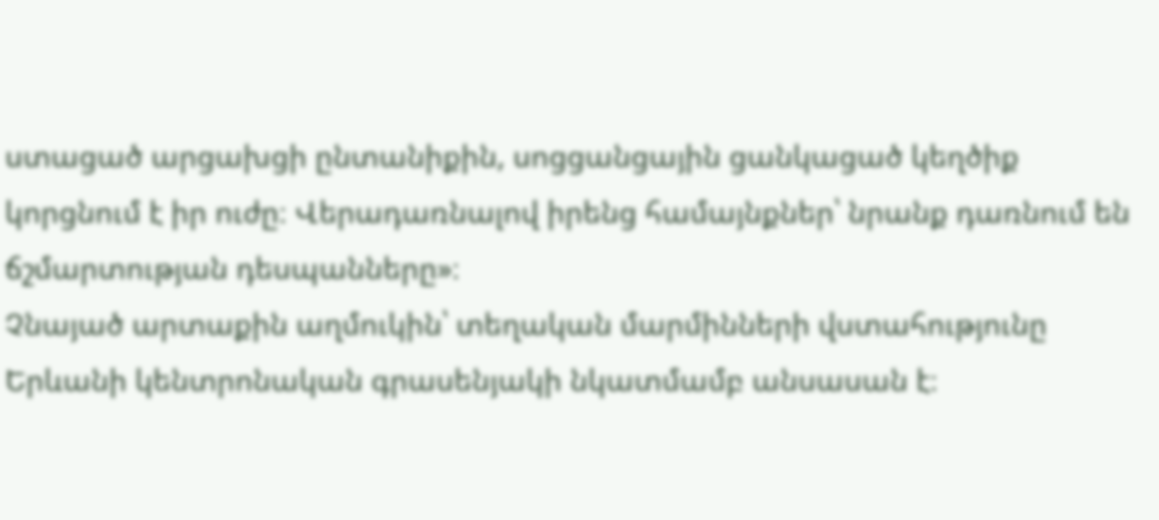ստացած արցախցի ընտանիքին, սոցցանցային ցանկացած կեղծիք կորցնում է իր ուժը։ Վերադառնալով իրենց համայնքներ՝ նրանք դառնում են ճշմարտության դեսպանները»։
Չնայած արտաքին աղմուկին՝ տեղական մարմինների վստահությունը Երևանի կենտրոնական գրասենյակի նկատմամբ անսասան է։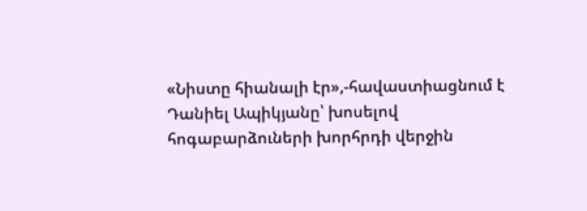«Նիստը հիանալի էր»,-հավաստիացնում է Դանիել Ապիկյանը՝ խոսելով հոգաբարձուների խորհրդի վերջին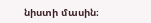նիստի մասին։